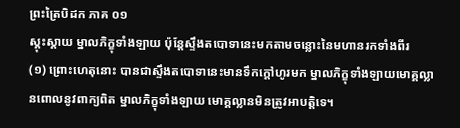ព្រះត្រៃបិដក ភាគ ០១
ស្គុះស្គាយ ម្នាលភិក្ខុទាំងឡាយ ប៉ុន្តែស្ទឹងតបោទានេះមកតាមចន្លោះនៃមហានរកទាំងពីរ
(១) ព្រោះហេតុនោះ បានជាស្ទឹងតបោទានេះមានទឹកក្តៅហូរមក ម្នាលភិក្ខុទាំងឡាយមោគ្គល្លានពោលនូវពាក្យពិត ម្នាលភិក្ខុទាំងឡាយ មោគ្គល្លានមិនត្រូវអាបត្តិទេ។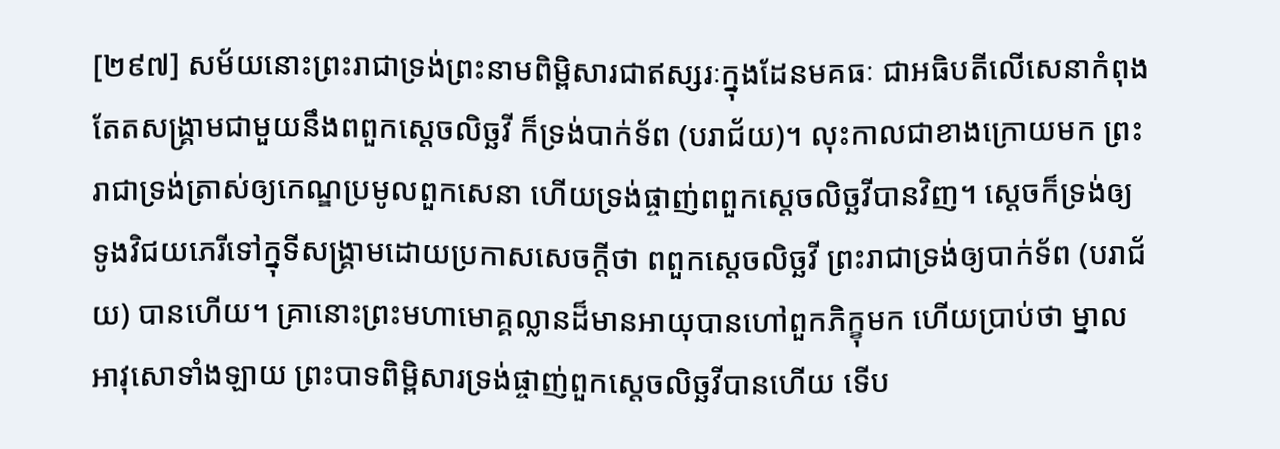[២៩៧] សម័យនោះព្រះរាជាទ្រង់ព្រះនាមពិម្ពិសារជាឥស្សរៈក្នុងដែនមគធៈ ជាអធិបតីលើសេនាកំពុងតែតសង្គ្រាមជាមួយនឹងពពួកស្តេចលិច្ឆវី ក៏ទ្រង់បាក់ទ័ព (បរាជ័យ)។ លុះកាលជាខាងក្រោយមក ព្រះរាជាទ្រង់ត្រាស់ឲ្យកេណ្ឌប្រមូលពួកសេនា ហើយទ្រង់ផ្ចាញ់ពពួកស្តេចលិច្ឆវីបានវិញ។ ស្តេចក៏ទ្រង់ឲ្យទូងវិជយភេរីទៅក្នុទីសង្គ្រាមដោយប្រកាសសេចក្តីថា ពពួកស្តេចលិច្ឆវី ព្រះរាជាទ្រង់ឲ្យបាក់ទ័ព (បរាជ័យ) បានហើយ។ គ្រានោះព្រះមហាមោគ្គល្លានដ៏មានអាយុបានហៅពួកភិក្ខុមក ហើយប្រាប់ថា ម្នាលអាវុសោទាំងឡាយ ព្រះបាទពិម្ពិសារទ្រង់ផ្ចាញ់ពួកស្តេចលិច្ឆវីបានហើយ ទើប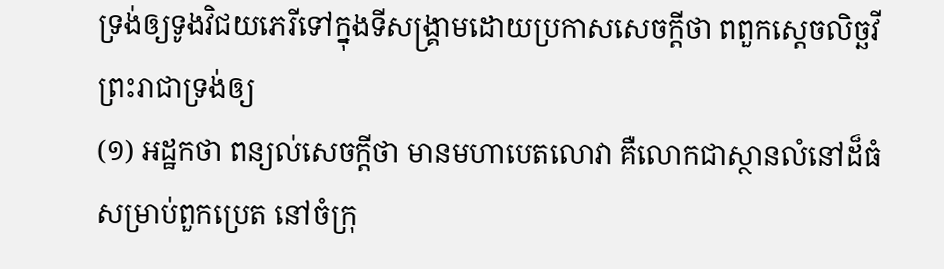ទ្រង់ឲ្យទូងវិជយភេរីទៅក្នុងទីសង្គ្រាមដោយប្រកាសសេចក្តីថា ពពួកស្តេចលិច្ឆវី ព្រះរាជាទ្រង់ឲ្យ
(១) អដ្ឋកថា ពន្យល់សេចក្តីថា មានមហាបេតលោវា គឺលោកជាស្ថានលំនៅដ៏ធំសម្រាប់ពួកប្រេត នៅចំក្រុ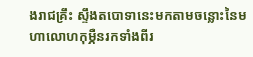ងរាជគ្រឹះ ស្ទឹងតបោទានេះមកតាមចន្លោះនៃមហាលោហកុម្ភឺនរកទាំងពីរ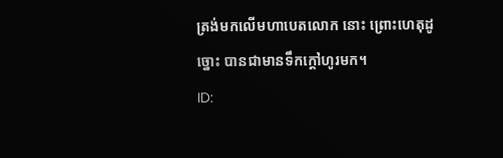ត្រង់មកលើមហាបេតលោក នោះ ព្រោះហេតុដូច្នោះ បានជាមានទឹកក្តៅហូរមក។
ID: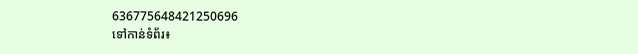636775648421250696
ទៅកាន់ទំព័រ៖